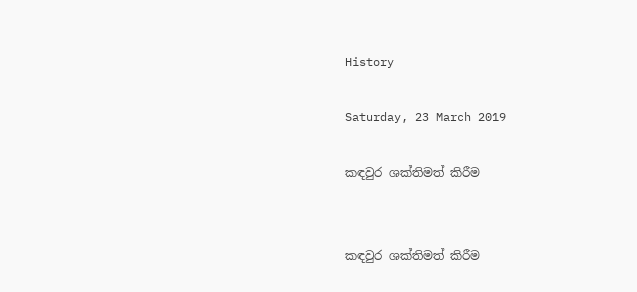History

Saturday, 23 March 2019

කඳවුර ශක්තිමත් කිරීම


කඳවුර ශක්තිමත් කිරීම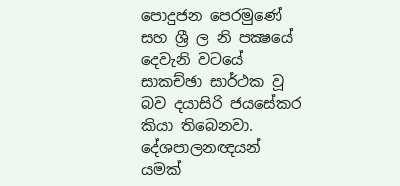පොදුජන පෙරමුණේ සහ ශ්‍රී ල නි පක්‍ෂයේ දෙවැනි වටයේ සාකච්ඡා සාර්ථක වූ බව දයාසිරි ජයසේකර කියා තිබෙනවා. දේශපාලනඥයන් යමක්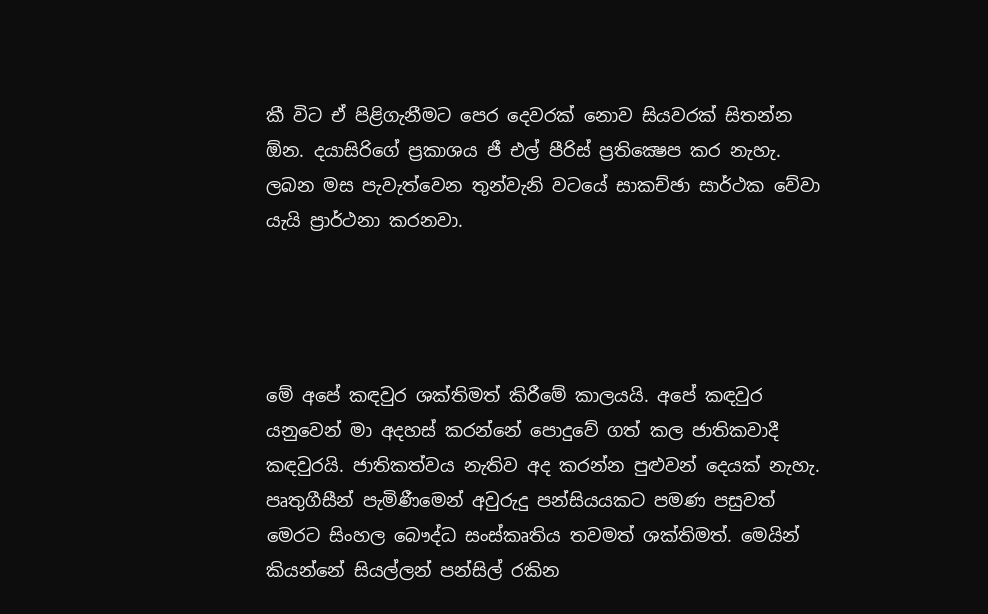කී විට ඒ පිළිගැනීමට පෙර දෙවරක් නොව සියවරක් සිතන්න ඕන. දයාසිරිගේ ප්‍රකාශය ජී එල් පීරිස් ප්‍රතික්‍ෂෙප කර නැහැ. ලබන මස පැවැත්වෙන තුන්වැනි වටයේ සාකච්ඡා සාර්ථක වේවා යැයි ප්‍රාර්ථනා කරනවා.




මේ අපේ කඳවුර ශක්තිමත් කිරීමේ කාලයයි. අපේ කඳවුර යනුවෙන් මා අදහස් කරන්නේ පොදුවේ ගත් කල ජාතිකවාදී කඳවුරයි. ජාතිකත්වය නැතිව අද කරන්න පුළුවන් දෙයක් නැහැ. පෘතුගීසීන් පැමිණීමෙන් අවුරුදු පන්සියයකට පමණ පසුවත් මෙරට සිංහල බෞද්ධ සංස්කෘතිය තවමත් ශක්තිමත්. මෙයින් කියන්නේ සියල්ලන් පන්සිල් රකින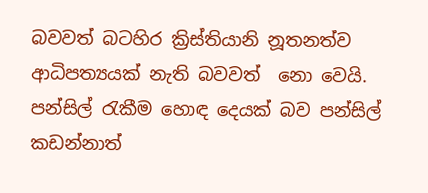බවවත් බටහිර ක්‍රිස්තියානි නූතනත්ව ආධිපත්‍යයක් නැති බවවත්  නො වෙයි. පන්සිල් රැකීම හොඳ දෙයක් බව පන්සිල් කඩන්නාත්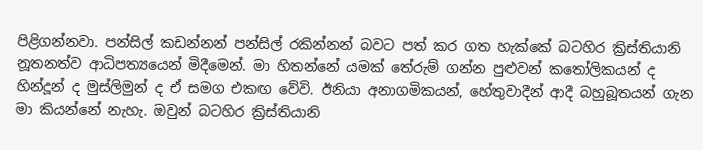පිළිගන්නවා. පන්සිල් කඩන්නන් පන්සිල් රකින්නන් බවට පත් කර ගත හැක්කේ බටහිර ක්‍රිස්තියානි නූතනත්ව ආධිපත්‍යයෙන් මිදීමෙන්. මා හිතන්නේ යමක් තේරුම් ගන්න පුළුවන් කතෝලිකයන් ද හින්දූන් ද මුස්ලිමුන් ද ඒ සමග එකඟ වේවි. ඊනියා අනාගමිකයන්, හේතුවාදීන් ආදී බහුබූතයන් ගැන මා කියන්නේ නැහැ. ඔවුන් බටහිර ක්‍රිස්තියානි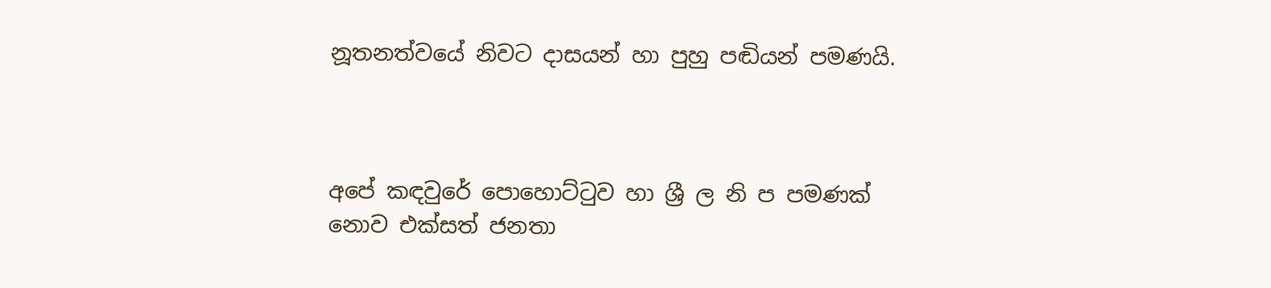නූතනත්වයේ නිවට දාසයන් හා පුහු පඬියන් පමණයි.



අපේ කඳවුරේ පොහොට්ටුව හා ශ්‍රී ල නි ප පමණක් නොව එක්සත් ජනතා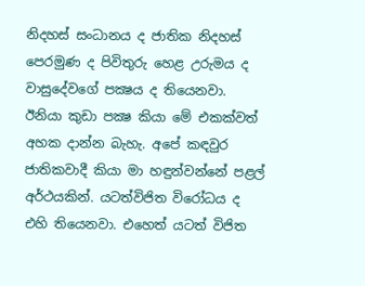නිදහස් සංධානය ද ජාතික නිදහස් පෙරමුණ ද පිවිතුරු හෙළ උරුමය ද වාසුදේවගේ පක්‍ෂය ද තියෙනවා. ඊනියා කුඩා පක්‍ෂ කියා මේ එකක්වත් අහක දාන්න බැහැ. අපේ කඳවුර ජාතිකවාදී කියා මා හඳුන්වන්නේ පළල් අර්ථයකින්. යටත්විජිත විරෝධය ද එහි තියෙනවා. එහෙත් යටත් විජිත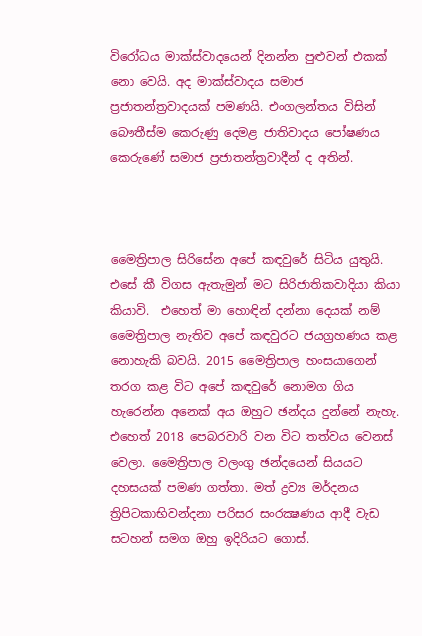විරෝධය මාක්ස්වාදයෙන් දිනන්න පුළුවන් එකක් නො වෙයි. අද මාක්ස්වාදය සමාජ ප්‍රජාතන්ත්‍රවාදයක් පමණයි. එංගලන්තය විසින් බෞතීස්ම කෙරුණු දෙමළ ජාතිවාදය පෝෂණය කෙරුණේ සමාජ ප්‍රජාතන්ත්‍රවාදීන් ද අතින්.



මෛත්‍රිපාල සිරිසේන අපේ කඳවුරේ සිටිය යුතුයි. එසේ කී විගස ඇතැමුන් මට සිරිජාතිකවාදියා කියා කියාවි.  එහෙත් මා හොඳින් දන්නා දෙයක් නම් මෛත්‍රිපාල නැතිව අපේ කඳවුරට ජයග්‍රහණය කළ නොහැකි බවයි. 2015 මෛත්‍රිපාල හංසයාගෙන් තරග කළ විට අපේ කඳවුරේ නොමග ගිය හැරෙන්න අනෙක් අය ඔහුට ඡන්දය දුන්නේ නැහැ. එහෙත් 2018 පෙබරවාරි වන විට තත්වය වෙනස් වෙලා. මෛත්‍රිපාල වලංගු ඡන්දයෙන් සියයට දහසයක් පමණ ගත්තා. මත් ද්‍රව්‍ය මර්දනය ත්‍රිපිටකාභිවන්දනා පරිසර සංරක්‍ෂණය ආදී වැඩ සටහන් සමග ඔහු ඉදිරියට ගොස්.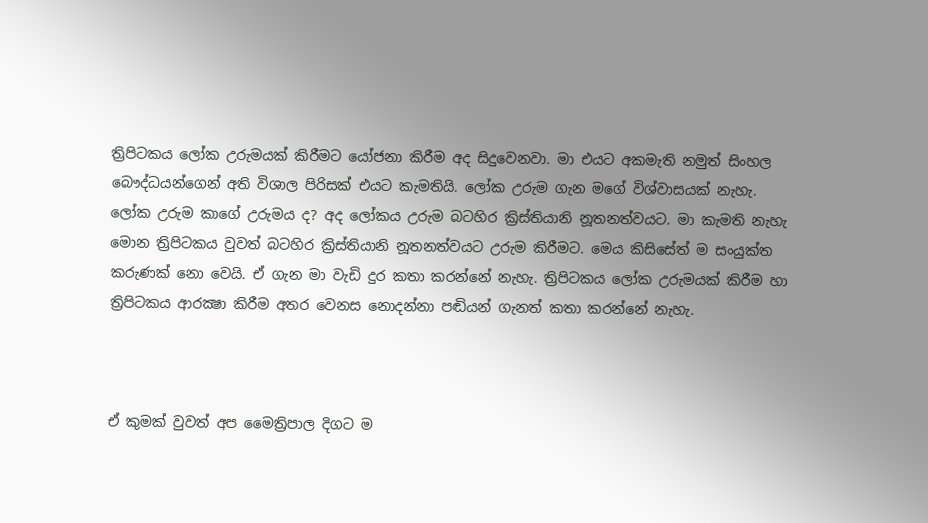ත්‍රිපිටකය ලෝක උරුමයක් කිරීමට යෝජනා කිරීම අද සිදුවෙනවා. මා එයට අකමැති නමුත් සිංහල බෞද්ධයන්ගෙන් අති විශාල පිරිසක් එයට කැමතියි. ලෝක උරුම ගැන මගේ විශ්වාසයක් නැහැ. ලෝක උරුම කාගේ උරුමය ද? අද ලෝකය උරුම බටහිර ක්‍රිස්තියානි නූතනත්වයට. මා කැමති නැහැ මොන ත්‍රිපිටකය වුවත් බටහිර ක්‍රිස්තියානි නූතනත්වයට උරුම කිරීමට. මෙය කිසිසේත් ම සංයුක්ත කරුණක් නො වෙයි. ඒ ගැන මා වැඩි දුර කතා කරන්නේ නැහැ. ත්‍රිපිටකය ලෝක උරුමයක් කිරීම හා ත්‍රිපිටකය ආරක්‍ෂා කිරීම අතර වෙනස නොදන්නා පඬියන් ගැනත් කතා කරන්නේ නැහැ.



ඒ කුමක් වුවත් අප මෛත්‍රිපාල දිගට ම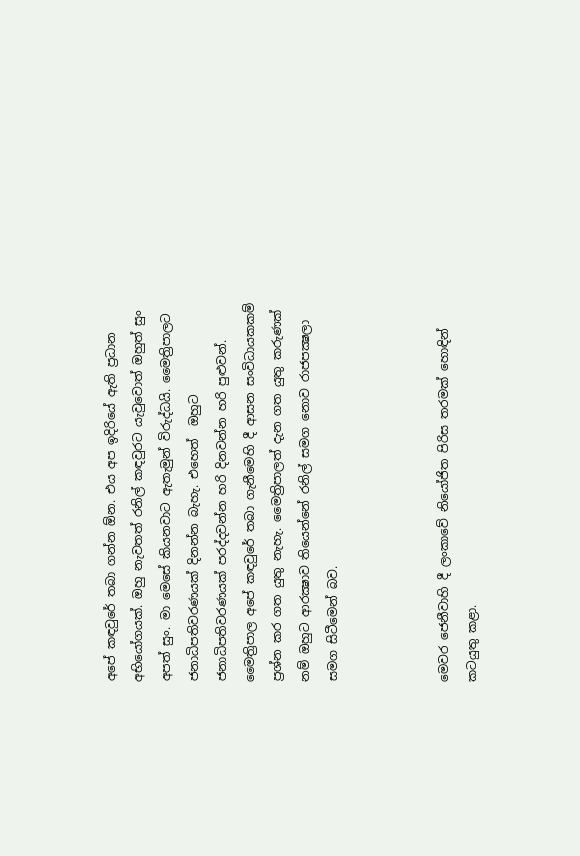අපේ කඳවුරේ තබා ගන්න ඕන. එය අප ඉදිරියේ ඇති ප්‍රධාන අභියෝගයක්. ඔහු නැවතත් රනිල් කඳවුරට යැවුවොත් ඔහුත් සුං අපත් සුං. මා මෙසේ කියනවාට ඇතැමුන් විරුද්ධයි. මෛත්‍රිපාලට ජනාධිපතිවරණයක් දිනන්න බැහැ. එහෙත්  ඔහුට ජනාධිපතිවරණයක් පරද්දවන්න හරි දිනවන්න හරි පුළුවන්. මෛත්‍රිපාල අපේ කඳවුරේ තබා ගැනීමෙහි දී ආසන සංවිධායකකම් ප්‍රශ්න කර ගත යුතු නැහැ. මෛත්‍රිපාලත් දැන ගත යුතු කරුණක් නම් ඔහුට ආරක්‍ෂාව තියෙන්නේ රනිල් සමග නොව රාජපක්‍ෂලා සමග සිටීමෙන් බව.



මෙවර ජෙනීවාහි දී ලංකාවේ නියෝජිත පිරිස තරමක් හොඳින් කටයුතු කළා.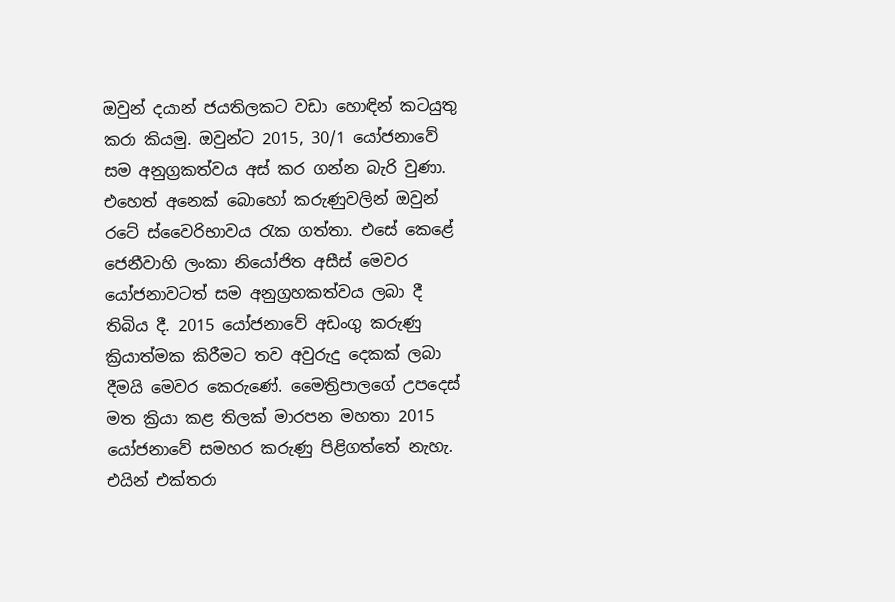ඔවුන් දයාන් ජයතිලකට වඩා හොඳින් කටයුතු කරා කියමු. ඔවුන්ට 2015, 30/1 යෝජනාවේ සම අනුග්‍රකත්වය අස් කර ගන්න බැරි වුණා. එහෙත් අනෙක් බොහෝ කරුණුවලින් ඔවුන් රටේ ස්වෛරිභාවය රැක ගත්තා. එසේ කෙළේ ජෙනීවාහි ලංකා නියෝජිත අසීස් මෙවර යෝජනාවටත් සම අනුග්‍රහකත්වය ලබා දී තිබිය දී. 2015 යෝජනාවේ අඩංගු කරුණු ක්‍රියාත්මක කිරීමට තව අවුරුදු දෙකක් ලබා දීමයි මෙවර කෙරුණේ. මෛත්‍රිපාලගේ උපදෙස් මත ක්‍රියා කළ තිලක් මාරපන මහතා 2015 යෝජනාවේ සමහර කරුණු පිළිගත්තේ නැහැ. එයින් එක්තරා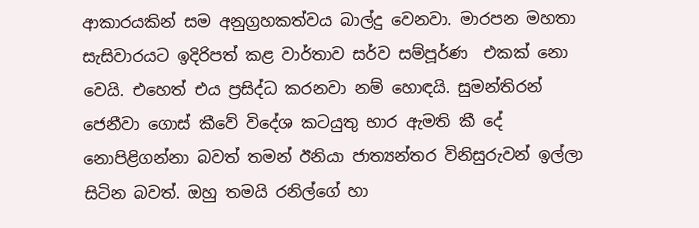ආකාරයකින් සම අනුග්‍රහකත්වය බාල්දු වෙනවා. මාරපන මහතා සැසිවාරයට ඉදිරිපත් කළ වාර්තාව සර්ව සම්පූර්ණ  එකක් නො වෙයි. එහෙත් එය ප්‍රසිද්ධ කරනවා නම් හොඳයි. සුමන්තිරන් ජෙනීවා ගොස් කීවේ විදේශ කටයුතු භාර ඇමති කී දේ නොපිළිගන්නා බවත් තමන් ඊනියා ජාත්‍යන්තර විනිසුරුවන් ඉල්ලා සිටින බවත්. ඔහු තමයි රනිල්ගේ හා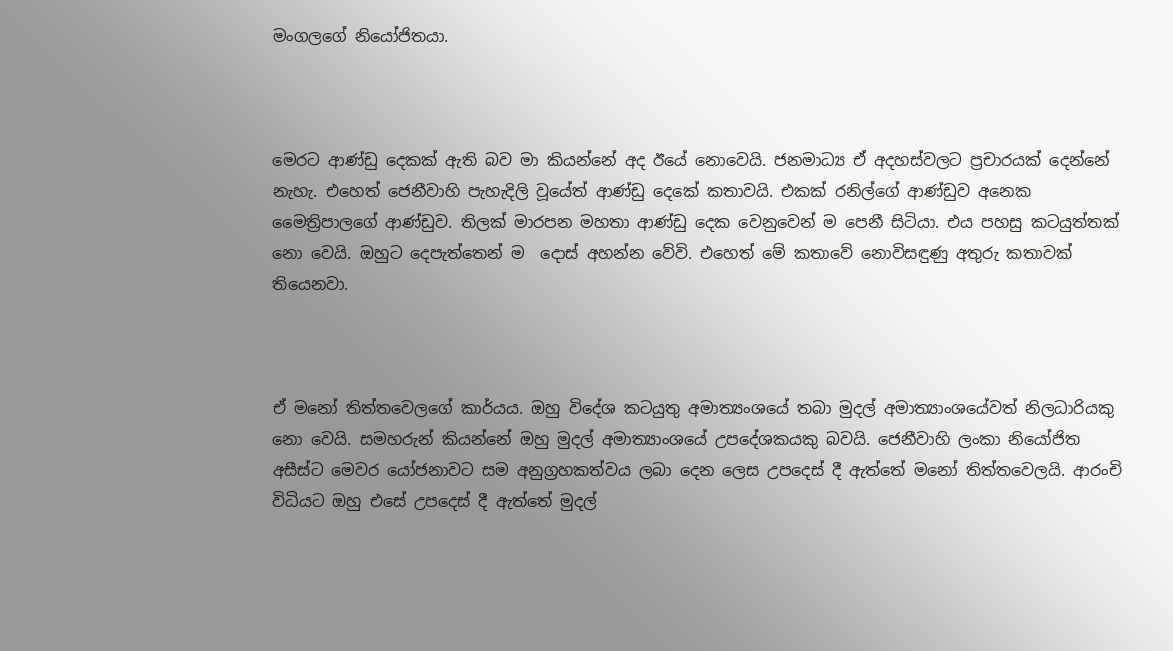මංගලගේ නියෝජිතයා.



මෙරට ආණ්ඩු දෙකක් ඇති බව මා කියන්නේ අද ඊයේ නොවෙයි. ජනමාධ්‍ය ඒ අදහස්වලට ප්‍රචාරයක් දෙන්නේ නැහැ. එහෙත් ජෙනීවාහි පැහැදිලි වූයේත් ආණ්ඩු දෙකේ කතාවයි. එකක් රනිල්ගේ ආණ්ඩුව අනෙක මෛත්‍රිපාලගේ ආණ්ඩුව. තිලක් මාරපන මහතා ආණ්ඩු දෙක වෙනුවෙන් ම පෙනී සිටියා. එය පහසු කටයුත්තක් නො වෙයි. ඔහුට දෙපැත්තෙන් ම  දොස් අහන්න වේවි. එහෙත් මේ කතාවේ නොවිසඳුණු අතුරු කතාවක් තියෙනවා.



ඒ මනෝ තිත්තවෙලගේ කාර්යය. ඔහු විදේශ කටයුතු අමාත්‍යංශයේ තබා මුදල් අමාත්‍යාංශයේවත් නිලධාරියකු නො වෙයි. සමහරුන් කියන්නේ ඔහු මුදල් අමාත්‍යාංශයේ උපදේශකයකු බවයි. ජෙනීවාහි ලංකා නියෝජිත අසීස්ට මෙවර යෝජනාවට සම අනුග්‍රහකත්වය ලබා දෙන ලෙස උපදෙස් දී ඇත්තේ මනෝ තිත්තවෙලයි. ආරංචි විධියට ඔහු එසේ උපදෙස් දී ඇත්තේ මුදල්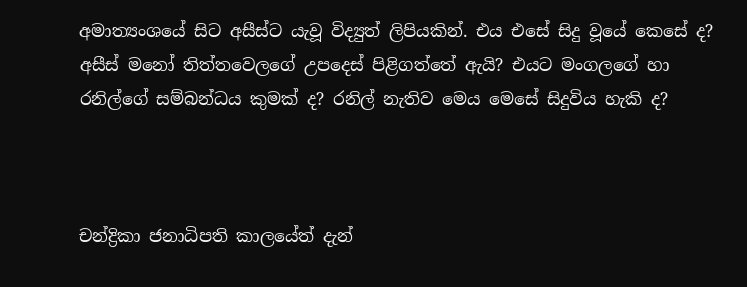අමාත්‍යංශයේ සිට අසීස්ට යැවූ විද්‍යුත් ලිපියකින්. එය එසේ සිදු වූයේ කෙසේ ද?  අසීස් මනෝ තිත්තවෙලගේ උපදෙස් පිළිගත්තේ ඇයි? එයට මංගලගේ හා රනිල්ගේ සම්බන්ධය කුමක් ද? රනිල් නැතිව මෙය මෙසේ සිදුවිය හැකි ද?



චන්ද්‍රිකා ජනාධිපති කාලයේත් දැන්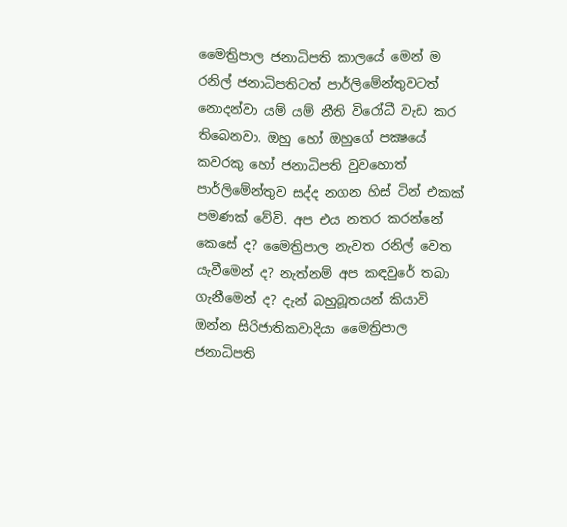මෛත්‍රිපාල ජනාධිපති කාලයේ මෙන් ම රනිල් ජනාධිපතිටත් පාර්ලිමේන්තුවටත් නොදන්වා යම් යම් නීති විරෝධී වැඩ කර තිබෙනවා. ඔහු හෝ ඔහුගේ පක්‍ෂයේ කවරකු හෝ ජනාධිපති වුවහොත් පාර්ලිමේන්තුව සද්ද නගන හිස් ටින් එකක් පමණක් වේවි. අප එය නතර කරන්නේ කෙසේ ද? මෛත්‍රිපාල නැවත රනිල් වෙත යැවීමෙන් ද? නැත්නම් අප කඳවුරේ තබා ගැනීමෙන් ද? දැන් බහුබූතයන් කියාවි ඔන්න සිරිජාතිකවාදියා මෛත්‍රිපාල ජනාධිපති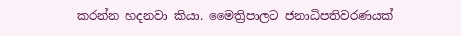කරන්න හදනවා කියා. මෛත්‍රිපාලට ජනාධිපතිවරණයක්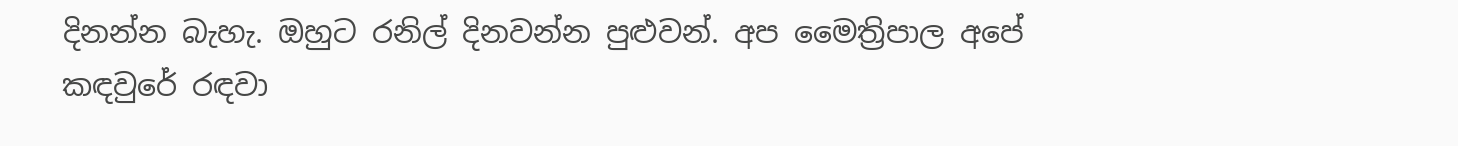දිනන්න බැහැ. ඔහුට රනිල් දිනවන්න පුළුවන්. අප මෛත්‍රිපාල අපේ කඳවුරේ රඳවා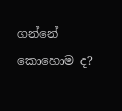ගන්නේ කොහොම ද?